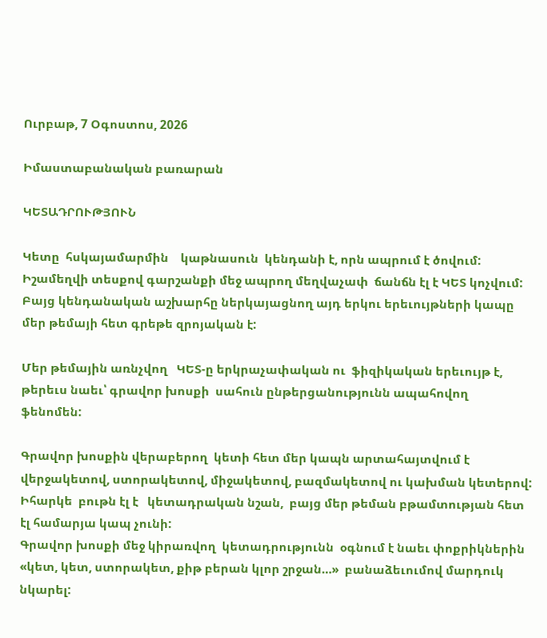Ուրբաթ, 7 Օգոստոս, 2026

Իմաստաբանական բառարան

ԿԵՏԱԴՐՈՒԹՅՈՒՆ

Կետը  հսկայամարմին    կաթնասուն  կենդանի է, որն ապրում է ծովում:
Իշամեղվի տեսքով գարշանքի մեջ ապրող մեղվաչափ  ճանճն էլ է ԿԵՏ կոչվում:
Բայց կենդանական աշխարհը ներկայացնող այդ երկու երեւույթների կապը մեր թեմայի հետ գրեթե զրոյական է:

Մեր թեմային առնչվող   ԿԵՏ-ը երկրաչափական ու  ֆիզիկական երեւույթ է, թերեւս նաեւ՝ գրավոր խոսքի  սահուն ընթերցանությունն ապահովող  ֆենոմեն:

Գրավոր խոսքին վերաբերող  կետի հետ մեր կապն արտահայտվում է վերջակետով, ստորակետով, միջակետով, բազմակետով ու կախման կետերով: Իհարկե  բութն էլ է   կետադրական նշան,  բայց մեր թեման բթամտության հետ էլ համարյա կապ չունի:
Գրավոր խոսքի մեջ կիրառվող  կետադրությունն  օգնում է նաեւ փոքրիկներին «կետ, կետ, ստորակետ, քիթ բերան կլոր շրջան…»  բանաձեւումով մարդուկ նկարել: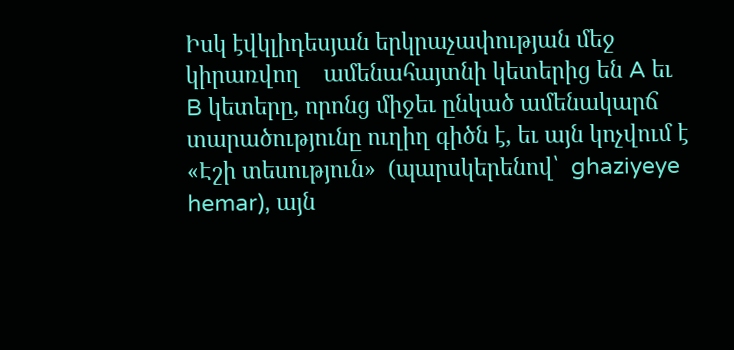Իսկ էվկլիդեսյան երկրաչափության մեջ   կիրառվող    ամենահայտնի կետերից են A եւ B կետերը, որոնց միջեւ ընկած ամենակարճ տարածությունը ուղիղ գիծն է, եւ այն կոչվում է «Էշի տեսություն»  (պարսկերենով՝  ghaziyeye hemar), այն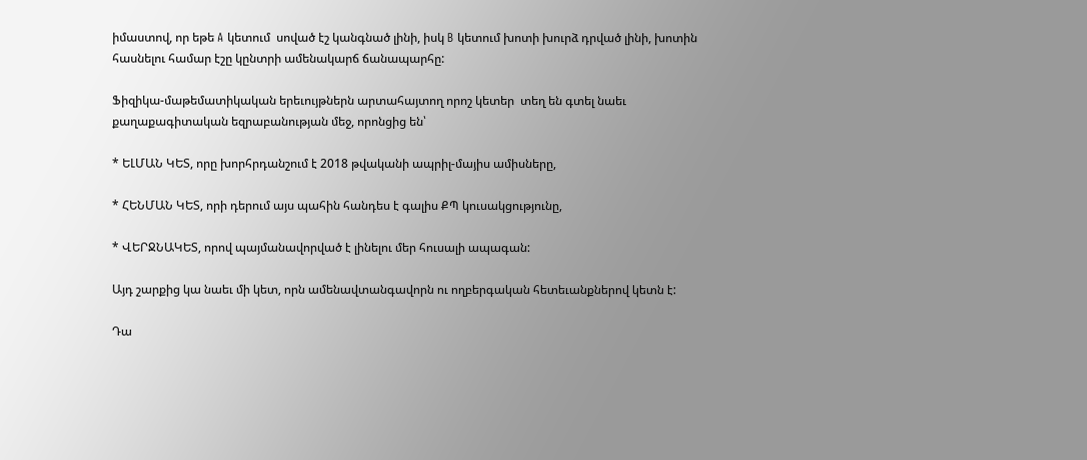իմաստով, որ եթե A կետում  սոված էշ կանգնած լինի, իսկ B կետում խոտի խուրձ դրված լինի, խոտին հասնելու համար էշը կընտրի ամենակարճ ճանապարհը:

Ֆիզիկա-մաթեմատիկական երեւույթներն արտահայտող որոշ կետեր  տեղ են գտել նաեւ քաղաքագիտական եզրաբանության մեջ, որոնցից են՝

* ԵԼՄԱՆ ԿԵՏ, որը խորհրդանշում է 2018 թվականի ապրիլ-մայիս ամիսները,

* ՀԵՆՄԱՆ ԿԵՏ, որի դերում այս պահին հանդես է գալիս ՔՊ կուսակցությունը,

* ՎԵՐՋՆԱԿԵՏ, որով պայմանավորված է լինելու մեր հուսալի ապագան:

Այդ շարքից կա նաեւ մի կետ, որն ամենավտանգավորն ու ողբերգական հետեւանքներով կետն է:

Դա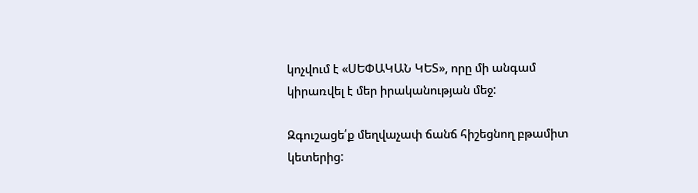կոչվում է «ՍԵՓԱԿԱՆ ԿԵՏ», որը մի անգամ կիրառվել է մեր իրականության մեջ:

Զգուշացե՛ք մեղվաչափ ճանճ հիշեցնող բթամիտ կետերից: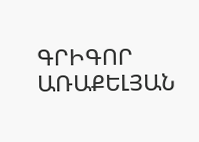ԳՐԻԳՈՐ ԱՌԱՔԵԼՅԱՆ